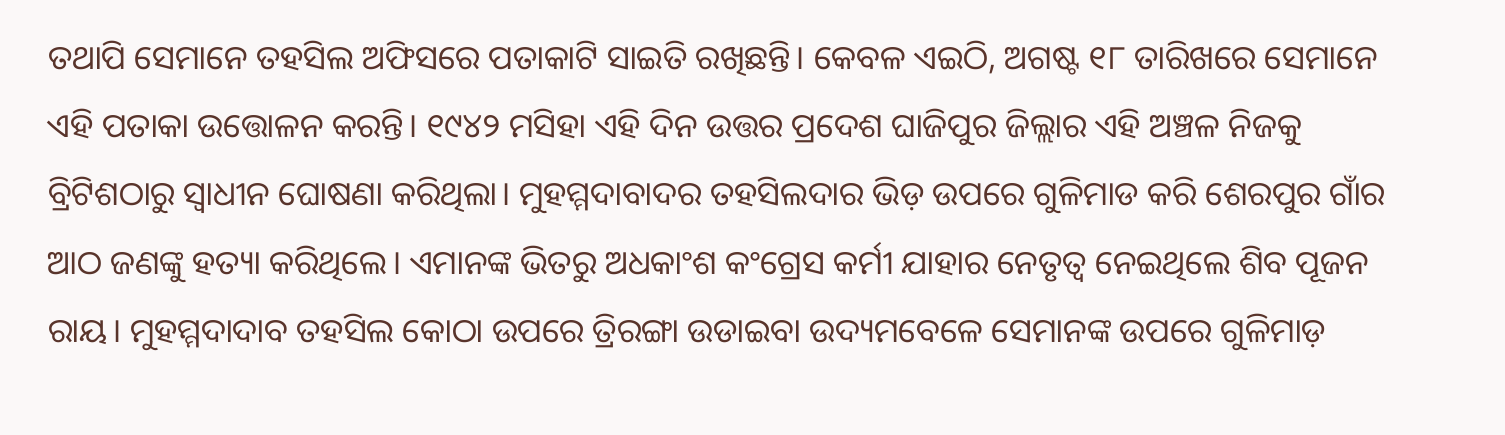ତଥାପି ସେମାନେ ତହସିଲ ଅଫିସରେ ପତାକାଟି ସାଇତି ରଖିଛନ୍ତି। କେବଳ ଏଇଠି, ଅଗଷ୍ଟ ୧୮ ତାରିଖରେ ସେମାନେ ଏହି ପତାକା ଉତ୍ତୋଳନ କରନ୍ତି। ୧୯୪୨ ମସିହା ଏହି ଦିନ ଉତ୍ତର ପ୍ରଦେଶ ଘାଜିପୁର ଜିଲ୍ଲାର ଏହି ଅଞ୍ଚଳ ନିଜକୁ ବ୍ରିଟିଶଠାରୁ ସ୍ୱାଧୀନ ଘୋଷଣା କରିଥିଲା। ମୁହମ୍ମଦାବାଦର ତହସିଲଦାର ଭିଡ଼ ଉପରେ ଗୁଳିମାଡ କରି ଶେରପୁର ଗାଁର ଆଠ ଜଣଙ୍କୁ ହତ୍ୟା କରିଥିଲେ। ଏମାନଙ୍କ ଭିତରୁ ଅଧକାଂଶ କଂଗ୍ରେସ କର୍ମୀ ଯାହାର ନେତୃତ୍ୱ ନେଇଥିଲେ ଶିବ ପୂଜନ ରାୟ। ମୁହମ୍ମଦାଦାବ ତହସିଲ କୋଠା ଉପରେ ତ୍ରିରଙ୍ଗା ଉଡାଇବା ଉଦ୍ୟମବେଳେ ସେମାନଙ୍କ ଉପରେ ଗୁଳିମାଡ଼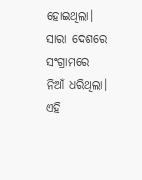ହୋଇଥିଲା।
ସାରା ଦେଶରେ ସଂଗ୍ରାମରେ ନିଆଁ ଧରିଥିଲା। ଏହି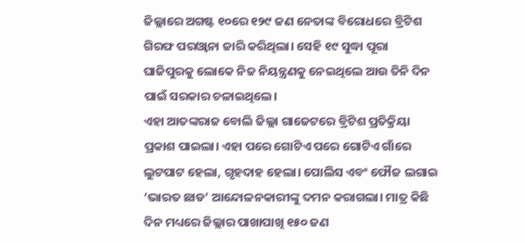ଜିଲ୍ଲାରେ ଅଗଷ୍ଟ ୧୦ରେ ୧୨୯ ଜଣ ନେତାଙ୍କ ବିରୋଧରେ ବ୍ରିଟିଶ ଗିରଫ ପରଓ୍ୱାନା ଜାରି କରିଥିଲା। ସେହି ୧୯ ସୁଦ୍ଧା ପୂରା ଘାଜିପୁରକୁ ଲୋକେ ନିଜ ନିୟନ୍ତ୍ରଣକୁ ନେଇଥିଲେ ଆଉ ତିନି ଦିନ ପାଇଁ ସରକାର ଚଳାଇଥିଲେ।
ଏହା ଆତଙ୍କରାଜ ବୋଲି ଜିଲ୍ଲା ଗାଜେଟରେ ବ୍ରିଟିଶ ପ୍ରତିକ୍ରିୟା ପ୍ରକାଶ ପାଇଲା। ଏହା ପରେ ଗୋଟିଏ ପରେ ଗୋଟିଏ ଗାଁରେ ଲୁଟପାଟ ହେଲା, ଗୃହଦାହ ହେଲା। ପୋଲିସ ଏବଂ ଫୌଜ ଲଗାଇ ‘ଭାରତ ଛାଡ’ ଆନ୍ଦୋଳନକାରୀଙ୍କୁ ଦମନ କରାଗଲା। ମାତ୍ର କିଛି ଦିନ ମଧ୍ୟରେ ଜିଲ୍ଲାର ପାଖାପାଖି ୧୫୦ ଜଣ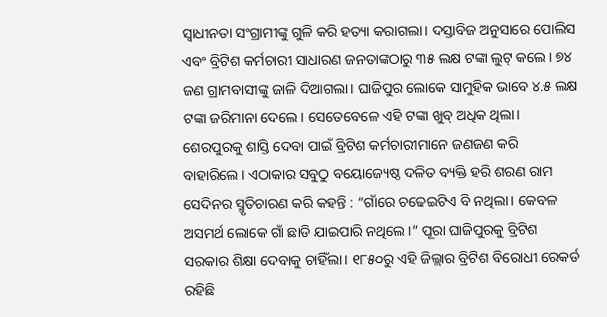ସ୍ୱାଧୀନତା ସଂଗ୍ରାମୀଙ୍କୁ ଗୁଳି କରି ହତ୍ୟା କରାଗଲା। ଦସ୍ତାବିଜ ଅନୁସାରେ ପୋଲିସ ଏବଂ ବ୍ରିଟିଶ କର୍ମଚାରୀ ସାଧାରଣ ଜନତାଙ୍କଠାରୁ ୩୫ ଲକ୍ଷ ଟଙ୍କା ଲୁଟ୍ କଲେ। ୭୪ ଜଣ ଗ୍ରାମବାସୀଙ୍କୁ ଜାଳି ଦିଆଗଲା। ଘାଜିପୁର ଲୋକେ ସାମୁହିକ ଭାବେ ୪.୫ ଲକ୍ଷ ଟଙ୍କା ଜରିମାନା ଦେଲେ। ସେତେବେଳେ ଏହି ଟଙ୍କା ଖୁବ୍ ଅଧିକ ଥିଲା।
ଶେରପୁରକୁ ଶାସ୍ତି ଦେବା ପାଇଁ ବ୍ରିଟିଶ କର୍ମଚାରୀମାନେ ଜଣଜଣ କରି ବାହାରିଲେ। ଏଠାକାର ସବୁଠୁ ବୟୋଜ୍ୟେଷ୍ଠ ଦଳିତ ବ୍ୟକ୍ତି ହରି ଶରଣ ରାମ ସେଦିନର ସ୍ମୃତିଚାରଣ କରି କହନ୍ତି : “ଗାଁରେ ଚଢେଇଟିଏ ବି ନଥିଲା। କେବଳ ଅସମର୍ଥ ଲୋକେ ଗାଁ ଛାଡି ଯାଇପାରି ନଥିଲେ।” ପୂରା ଘାଜିପୁରକୁ ବ୍ରିଟିଶ ସରକାର ଶିକ୍ଷା ଦେବାକୁ ଚାହିଁଲା। ୧୮୫୦ରୁ ଏହି ଜିଲ୍ଲାର ବ୍ରିଟିଶ ବିରୋଧୀ ରେକର୍ଡ ରହିଛି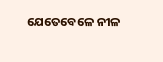ଯେତେବେଳେ ନୀଳ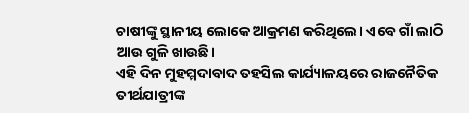ଚାଷୀଙ୍କୁ ସ୍ଥାନୀୟ ଲୋକେ ଆକ୍ରମଣ କରିଥିଲେ। ଏବେ ଗାଁ ଲାଠି ଆଉ ଗୁଳି ଖାଉଛି।
ଏହି ଦିନ ମୁହମ୍ମଦାବାଦ ତହସିଲ କାର୍ଯ୍ୟାଳୟରେ ରାଜନୈତିକ ତୀର୍ଥଯାତ୍ରୀଙ୍କ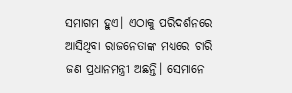ସମାଗମ ହୁଏ। ଏଠାକୁ ପରିଦର୍ଶନରେ ଆସିଥିବା ରାଜନେତାଙ୍କ ମଧ୍ୟରେ ଚାରି ଜଣ ପ୍ରଧାନମନ୍ତ୍ରୀ ଅଛନ୍ତି। ସେମାନେ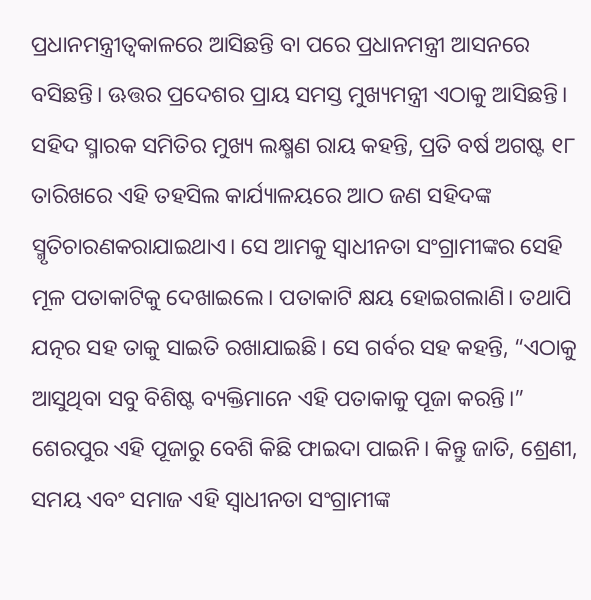ପ୍ରଧାନମନ୍ତ୍ରୀତ୍ୱକାଳରେ ଆସିଛନ୍ତି ବା ପରେ ପ୍ରଧାନମନ୍ତ୍ରୀ ଆସନରେ ବସିଛନ୍ତି। ଊତ୍ତର ପ୍ରଦେଶର ପ୍ରାୟ ସମସ୍ତ ମୁଖ୍ୟମନ୍ତ୍ରୀ ଏଠାକୁ ଆସିଛନ୍ତି। ସହିଦ ସ୍ମାରକ ସମିତିର ମୁଖ୍ୟ ଲକ୍ଷ୍ମଣ ରାୟ କହନ୍ତି, ପ୍ରତି ବର୍ଷ ଅଗଷ୍ଟ ୧୮ ତାରିଖରେ ଏହି ତହସିଲ କାର୍ଯ୍ୟାଳୟରେ ଆଠ ଜଣ ସହିଦଙ୍କ ସ୍ମୃତିଚାରଣକରାଯାଇଥାଏ। ସେ ଆମକୁ ସ୍ୱାଧୀନତା ସଂଗ୍ରାମୀଙ୍କର ସେହି ମୂଳ ପତାକାଟିକୁ ଦେଖାଇଲେ। ପତାକାଟି କ୍ଷୟ ହୋଇଗଲାଣି। ତଥାପି ଯତ୍ନର ସହ ତାକୁ ସାଇତି ରଖାଯାଇଛି। ସେ ଗର୍ବର ସହ କହନ୍ତି, “ଏଠାକୁ ଆସୁଥିବା ସବୁ ବିଶିଷ୍ଟ ବ୍ୟକ୍ତିମାନେ ଏହି ପତାକାକୁ ପୂଜା କରନ୍ତି।”
ଶେରପୁର ଏହି ପୂଜାରୁ ବେଶି କିଛି ଫାଇଦା ପାଇନି। କିନ୍ତୁ ଜାତି, ଶ୍ରେଣୀ, ସମୟ ଏବଂ ସମାଜ ଏହି ସ୍ୱାଧୀନତା ସଂଗ୍ରାମୀଙ୍କ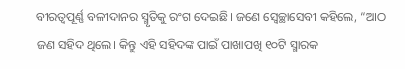ବୀରତ୍ୱପୂର୍ଣ୍ଣ ବଳୀଦାନର ସ୍ମୃତିକୁ ରଂଗ ଦେଇଛି। ଜଣେ ସ୍ୱେଚ୍ଛାସେବୀ କହିଲେ, “ଆଠ ଜଣ ସହିଦ ଥିଲେ। କିନ୍ତୁ ଏହି ସହିଦଙ୍କ ପାଇଁ ପାଖାପଖି ୧୦ଟି ସ୍ମାରକ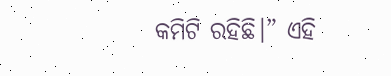କମିଟି ରହିଛି।” ଏହି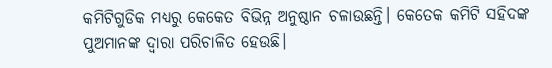କମିଟିଗୁଡିକ ମଧ୍ୟରୁ କେକେତ ବିଭିନ୍ନ ଅନୁଷ୍ଠାନ ଚଳାଉଛନ୍ତି। କେତେକ କମିଟି ସହିଦଙ୍କ ପୁଅମାନଙ୍କ ଦ୍ୱାରା ପରିଚାଳିତ ହେଉଛି।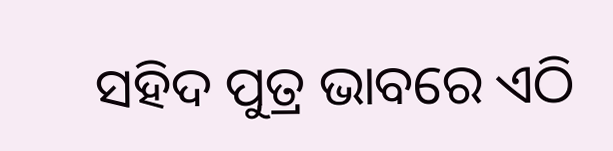ସହିଦ ପୁତ୍ର ଭାବରେ ଏଠି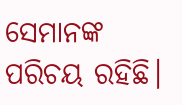ସେମାନଙ୍କ ପରିଚୟ ରହିଛି।